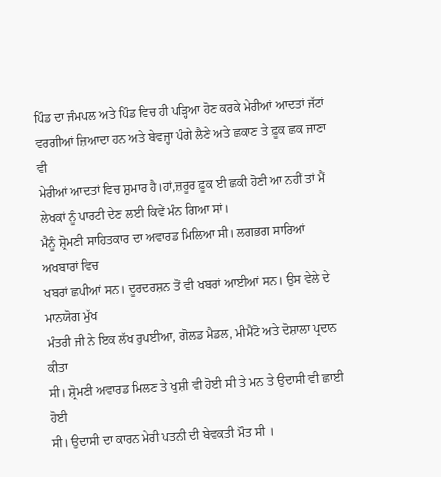ਪਿੰਡ ਦਾ ਜੰਮਪਲ ਅਤੇ ਪਿੰਡ ਵਿਚ ਹੀ ਪੜ੍ਹਿਆ ਹੋਣ ਕਰਕੇ ਮੇਰੀਆਂ ਆਦਤਾਂ ਜੱਟਾਂ
ਵਰਗੀਆਂ ਜ਼ਿਆਦਾ ਹਨ ਅਤੇ ਬੇਵਜ੍ਹਾ ਪੰਗੇ ਲੈਣੇ ਅਤੇ ਛਕਾਣ ਤੇ ਫ਼ੂਕ ਛਕ ਜਾਣਾ ਵੀ
ਮੇਰੀਆਂ ਆਦਤਾਂ ਵਿਚ ਸ਼ੁਮਾਰ ਹੈ।ਹਾਂ,ਜ਼ਰੂਰ ਫ਼ੂਕ ਈ ਛਕੀ ਹੋਣੀ ਆ ਨਹੀਂ ਤਾਂ ਮੈਂ
ਲੇਖਕਾਂ ਨੂੰ ਪਾਰਟੀ ਦੇਣ ਲਈ ਕਿਵੇਂ ਮੰਨ ਗਿਆ ਸਾਂ।
ਮੈਨੂੰ ਸ਼੍ਰੋਮਣੀ ਸਾਹਿਤਕਾਰ ਦਾ ਅਵਾਰਡ ਮਿਲਿਆ ਸੀ। ਲਗਭਗ ਸਾਰਿਆਂ ਅਖਬਾਰਾਂ ਵਿਚ
ਖਬਰਾਂ ਛਪੀਆਂ ਸਨ। ਦੂਰਦਰਸ਼ਨ ਤੋਂ ਵੀ ਖਬਰਾਂ ਆਈਆਂ ਸਨ। ਉਸ ਵੇਲੇ ਦੇ ਮਾਨਯੋਗ ਮੁੱਖ
ਮੰਤਰੀ ਜੀ ਨੇ ਇਕ ਲੱਖ ਰੁਪਈਆ, ਗੋਲਡ ਮੈਡਲ, ਮੀਮੈਂਟੋ ਅਤੇ ਦੋਸ਼ਾਲਾ ਪ੍ਰਦਾਨ ਕੀਤਾ
ਸੀ। ਸ਼੍ਰੋਮਣੀ ਅਵਾਰਡ ਮਿਲਣ ਤੇ ਖੁਸ਼ੀ ਵੀ ਹੋਈ ਸੀ ਤੇ ਮਨ ਤੇ ਉਦਾਸੀ ਵੀ ਛਾਈ ਹੋਈ
ਸੀ। ਉਦਾਸੀ ਦਾ ਕਾਰਨ ਮੇਰੀ ਪਤਨੀ ਦੀ ਬੇਵਕਤੀ ਮੌਤ ਸੀ ।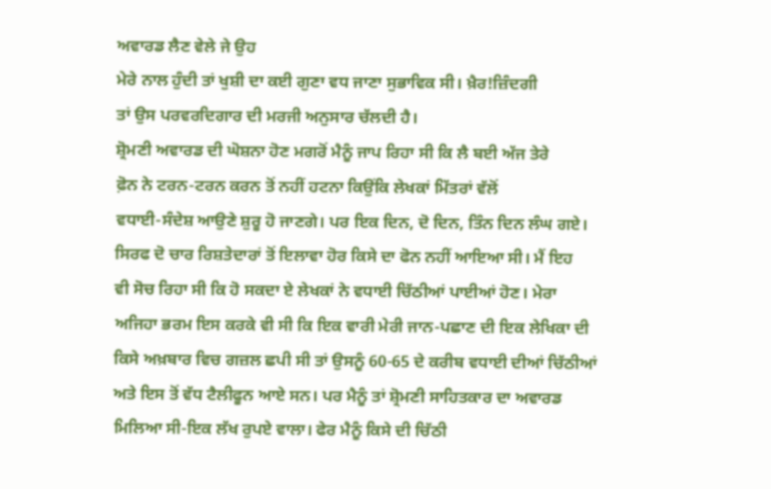ਅਵਾਰਡ ਲੈਣ ਵੇਲੇ ਜੇ ਉਹ
ਮੇਰੇ ਨਾਲ ਹੁੰਦੀ ਤਾਂ ਖੁਸ਼ੀ ਦਾ ਕਈ ਗੁਣਾ ਵਧ ਜਾਣਾ ਸੁਭਾਵਿਕ ਸੀ। ਖ਼ੈਰ!ਜ਼ਿੰਦਗੀ
ਤਾਂ ਉਸ ਪਰਵਰਦਿਗਾਰ ਦੀ ਮਰਜੀ ਅਨੁਸਾਰ ਚੱਲਦੀ ਹੈ।
ਸ਼੍ਰੋਮਣੀ ਅਵਾਰਡ ਦੀ ਘੋਸ਼ਨਾ ਹੋਣ ਮਗਰੋਂ ਮੈਨੂੰ ਜਾਪ ਰਿਹਾ ਸੀ ਕਿ ਲੈ ਬਈ ਅੱਜ ਤੇਰੇ
ਫ਼ੋਨ ਨੇ ਟਰਨ-ਟਰਨ ਕਰਨ ਤੋਂ ਨਹੀਂ ਹਟਨਾ ਕਿਉਂਕਿ ਲੇਖਕਾਂ ਮਿੱਤਰਾਂ ਵੱਲੋਂ
ਵਧਾਈ-ਸੰਦੇਸ਼ ਆਉਣੇ ਸ਼ੁਰੂ ਹੋ ਜਾਣਗੇ। ਪਰ ਇਕ ਦਿਨ, ਦੋ ਦਿਨ, ਤਿੰਨ ਦਿਨ ਲੰਘ ਗਏ।
ਸਿਰਫ ਦੋ ਚਾਰ ਰਿਸ਼ਤੇਦਾਰਾਂ ਤੋਂ ਇਲਾਵਾ ਹੋਰ ਕਿਸੇ ਦਾ ਫੋਨ ਨਹੀਂ ਆਇਆ ਸੀ। ਮੈਂ ਇਹ
ਵੀ ਸੋਚ ਰਿਹਾ ਸੀ ਕਿ ਹੋ ਸਕਦਾ ਏ ਲੇਖਕਾਂ ਨੇ ਵਧਾਈ ਚਿੱਠੀਆਂ ਪਾਈਆਂ ਹੋਣ। ਮੇਰਾ
ਅਜਿਹਾ ਭਰਮ ਇਸ ਕਰਕੇ ਵੀ ਸੀ ਕਿ ਇਕ ਵਾਰੀ ਮੇਰੀ ਜਾਨ-ਪਛਾਣ ਦੀ ਇਕ ਲੇਖਿਕਾ ਦੀ
ਕਿਸੇ ਅਖ਼ਬਾਰ ਵਿਚ ਗਜ਼ਲ ਛਪੀ ਸੀ ਤਾਂ ਉਸਨੂੰ 60-65 ਦੇ ਕਰੀਬ ਵਧਾਈ ਦੀਆਂ ਚਿੱਠੀਆਂ
ਅਤੇ ਇਸ ਤੋਂ ਵੱਧ ਟੈਲੀਫੂਨ ਆਏ ਸਨ। ਪਰ ਮੈਨੂੰ ਤਾਂ ਸ਼੍ਰੋਮਣੀ ਸਾਹਿਤਕਾਰ ਦਾ ਅਵਾਰਡ
ਮਿਲਿਆ ਸੀ-ਇਕ ਲੱਖ ਰੁਪਏ ਵਾਲਾ। ਫੇਰ ਮੈਨੂੰ ਕਿਸੇ ਦੀ ਚਿੱਠੀ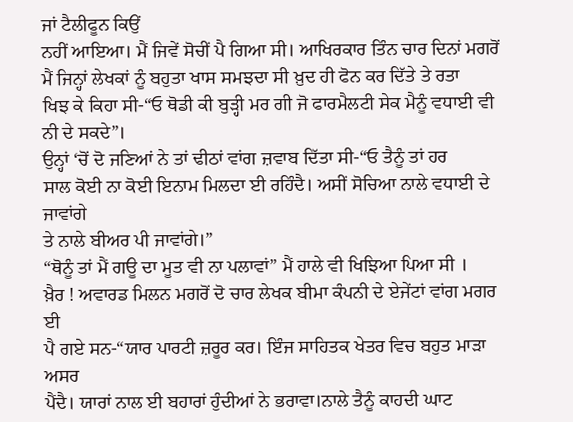ਜਾਂ ਟੈਲੀਫੂਨ ਕਿਉਂ
ਨਹੀਂ ਆਇਆ। ਮੈਂ ਜਿਵੇਂ ਸੋਚੀਂ ਪੈ ਗਿਆ ਸੀ। ਆਖਿਰਕਾਰ ਤਿੰਨ ਚਾਰ ਦਿਨਾਂ ਮਗਰੋਂ
ਮੈਂ ਜਿਨ੍ਹਾਂ ਲੇਖਕਾਂ ਨੂੰ ਬਹੁਤਾ ਖਾਸ ਸਮਝਦਾ ਸੀ ਖ਼ੁਦ ਹੀ ਫੋਨ ਕਰ ਦਿੱਤੇ ਤੇ ਰਤਾ
ਖਿਝ ਕੇ ਕਿਹਾ ਸੀ-“ਓ ਥੋਡੀ ਕੀ ਬੁੜ੍ਹੀ ਮਰ ਗੀ ਜੋ ਫਾਰਮੈਲਟੀ ਸੇਕ ਮੈਨੂੰ ਵਧਾਈ ਵੀ
ਨੀ ਦੇ ਸਕਦੇ”।
ਉਨ੍ਹਾਂ ‘ਚੋਂ ਦੋ ਜਣਿਆਂ ਨੇ ਤਾਂ ਢੀਠਾਂ ਵਾਂਗ ਜ਼ਵਾਬ ਦਿੱਤਾ ਸੀ-“ਓ ਤੈਨੂੰ ਤਾਂ ਹਰ
ਸਾਲ ਕੋਈ ਨਾ ਕੋਈ ਇਨਾਮ ਮਿਲਦਾ ਈ ਰਹਿੰਦੈ। ਅਸੀਂ ਸੋਚਿਆ ਨਾਲੇ ਵਧਾਈ ਦੇ ਜਾਵਾਂਗੇ
ਤੇ ਨਾਲੇ ਬੀਅਰ ਪੀ ਜਾਵਾਂਗੇ।”
“ਥੋਨੂੰ ਤਾਂ ਮੈਂ ਗਊ ਦਾ ਮੂਤ ਵੀ ਨਾ ਪਲਾਵਾਂ” ਮੈਂ ਹਾਲੇ ਵੀ ਖਿਝਿਆ ਪਿਆ ਸੀ ।
ਖ਼ੈਰ ! ਅਵਾਰਡ ਮਿਲਨ ਮਗਰੋਂ ਦੋ ਚਾਰ ਲੇਖਕ ਬੀਮਾ ਕੰਪਨੀ ਦੇ ਏਜੇਂਟਾਂ ਵਾਂਗ ਮਗਰ ਈ
ਪੈ ਗਏ ਸਨ-“ਯਾਰ ਪਾਰਟੀ ਜ਼ਰੂਰ ਕਰ। ਇੰਜ ਸਾਹਿਤਕ ਖੇਤਰ ਵਿਚ ਬਹੁਤ ਮਾੜਾ ਅਸਰ
ਪੈਂਦੈ। ਯਾਰਾਂ ਨਾਲ ਈ ਬਹਾਰਾਂ ਹੁੰਦੀਆਂ ਨੇ ਭਰਾਵਾ।ਨਾਲੇ ਤੈਨੂੰ ਕਾਹਦੀ ਘਾਟ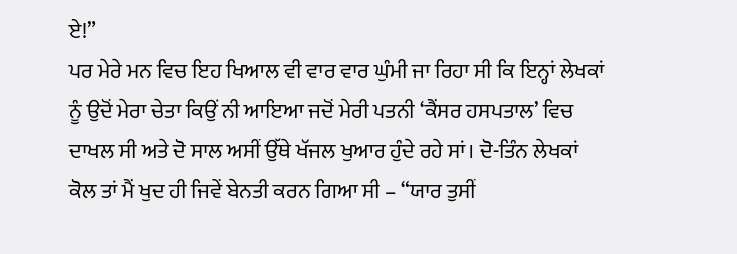ਏ!”
ਪਰ ਮੇਰੇ ਮਨ ਵਿਚ ਇਹ ਖਿਆਲ ਵੀ ਵਾਰ ਵਾਰ ਘੁੰਮੀ ਜਾ ਰਿਹਾ ਸੀ ਕਿ ਇਨ੍ਹਾਂ ਲੇਖਕਾਂ
ਨੂੰ ਉਦੋਂ ਮੇਰਾ ਚੇਤਾ ਕਿਉਂ ਨੀ ਆਇਆ ਜਦੋਂ ਮੇਰੀ ਪਤਨੀ ‘ਕੈਂਸਰ ਹਸਪਤਾਲ’ ਵਿਚ
ਦਾਖਲ ਸੀ ਅਤੇ ਦੋ ਸਾਲ ਅਸੀਂ ਉੱਥੇ ਖੱਜਲ ਖੁਆਰ ਹੁੰਦੇ ਰਹੇ ਸਾਂ। ਦੋ-ਤਿੰਨ ਲੇਖਕਾਂ
ਕੋਲ ਤਾਂ ਮੈਂ ਖੁਦ ਹੀ ਜਿਵੇਂ ਬੇਨਤੀ ਕਰਨ ਗਿਆ ਸੀ – “ਯਾਰ ਤੁਸੀਂ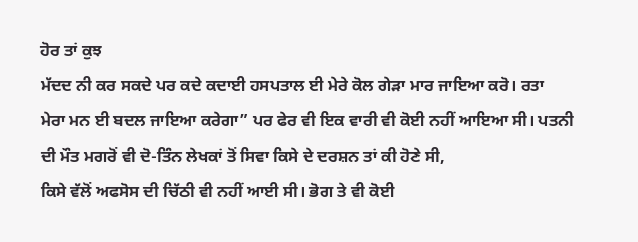ਹੋਰ ਤਾਂ ਕੁਝ
ਮੱਦਦ ਨੀ ਕਰ ਸਕਦੇ ਪਰ ਕਦੇ ਕਦਾਈ ਹਸਪਤਾਲ ਈ ਮੇਰੇ ਕੋਲ ਗੇੜਾ ਮਾਰ ਜਾਇਆ ਕਰੋ। ਰਤਾ
ਮੇਰਾ ਮਨ ਈ ਬਦਲ ਜਾਇਆ ਕਰੇਗਾ” ਪਰ ਫੇਰ ਵੀ ਇਕ ਵਾਰੀ ਵੀ ਕੋਈ ਨਹੀਂ ਆਇਆ ਸੀ। ਪਤਨੀ
ਦੀ ਮੌਤ ਮਗਰੋਂ ਵੀ ਦੋ-ਤਿੰਨ ਲੇਖਕਾਂ ਤੋਂ ਸਿਵਾ ਕਿਸੇ ਦੇ ਦਰਸ਼ਨ ਤਾਂ ਕੀ ਹੋਣੇ ਸੀ,
ਕਿਸੇ ਵੱਲੋਂ ਅਫਸੋਸ ਦੀ ਚਿੱਠੀ ਵੀ ਨਹੀਂ ਆਈ ਸੀ। ਭੋਗ ਤੇ ਵੀ ਕੋਈ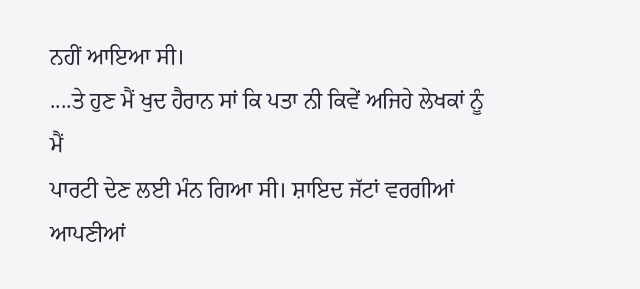ਨਹੀਂ ਆਇਆ ਸੀ।
....ਤੇ ਹੁਣ ਮੈਂ ਖੁਦ ਹੈਰਾਨ ਸਾਂ ਕਿ ਪਤਾ ਨੀ ਕਿਵੇਂ ਅਜਿਹੇ ਲੇਖਕਾਂ ਨੂੰ ਮੈਂ
ਪਾਰਟੀ ਦੇਣ ਲਈ ਮੰਨ ਗਿਆ ਸੀ। ਸ਼ਾਇਦ ਜੱਟਾਂ ਵਰਗੀਆਂ ਆਪਣੀਆਂ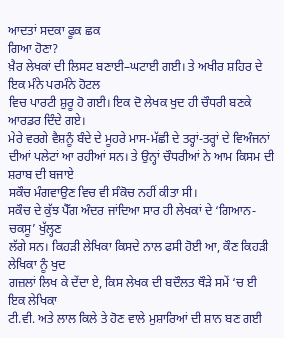ਆਦਤਾਂ ਸਦਕਾ ਫੂਕ ਛਕ
ਗਿਆ ਹੋਣਾ?
ਖ਼ੈਰ ਲੇਖਕਾਂ ਦੀ ਲਿਸਟ ਬਣਾਈ–ਘਟਾਈ ਗਈ। ਤੇ ਅਖੀਰ ਸ਼ਹਿਰ ਦੇ ਇਕ ਮੰਨੇ ਪਰਮੰਨੇ ਹੋਟਲ
ਵਿਚ ਪਾਰਟੀ ਸ਼ੁਰੂ ਹੋ ਗਈ। ਇਕ ਦੋ ਲੇਖਕ ਖੁਦ ਹੀ ਚੌਧਰੀ ਬਣਕੇ ਆਰਡਰ ਦਿੰਦੇ ਗਏ।
ਮੇਰੇ ਵਰਗੇ ਵੈਸ਼ਨੂੰ ਬੰਦੇ ਦੇ ਮੂਹਰੇ ਮਾਸ-ਮੱਛੀ ਦੇ ਤਰ੍ਹਾਂ-ਤਰ੍ਹਾਂ ਦੇ ਵਿਅੰਜਨਾਂ
ਦੀਆਂ ਪਲੇਟਾਂ ਆ ਰਹੀਆਂ ਸਨ। ਤੇ ਉਨ੍ਹਾਂ ਚੌਧਰੀਆਂ ਨੇ ਆਮ ਕਿਸਮ ਦੀ ਸ਼ਰਾਬ ਦੀ ਬਜਾਏ
ਸਕੌਚ ਮੰਗਵਾਉਣ ਵਿਚ ਵੀ ਸੰਕੋਚ ਨਹੀਂ ਕੀਤਾ ਸੀ।
ਸਕੌਚ ਦੇ ਕੁੱਝ ਪੈੱਗ ਅੰਦਰ ਜਾਂਦਿਆ ਸਾਰ ਹੀ ਲੇਖਕਾਂ ਦੇ ‘ਗਿਆਨ-ਚਕਸੂ’ ਖੁੱਲ੍ਹਣ
ਲੱਗੇ ਸਨ। ਕਿਹੜੀ ਲੇਖਿਕਾ ਕਿਸਦੇ ਨਾਲ ਫਸੀ ਹੋਈ ਆ, ਕੌਣ ਕਿਹੜੀ ਲੇਖਿਕਾ ਨੂੰ ਖੁਦ
ਗਜ਼ਲਾਂ ਲਿਖ ਕੇ ਦੇਂਦਾ ਏ, ਕਿਸ ਲੇਖਕ ਦੀ ਬਦੌਲਤ ਥੌੜੇ ਸਮੇਂ ‘ਚ ਈ ਇਕ ਲੇਖਿਕਾ
ਟੀ.ਵੀ. ਅਤੇ ਲਾਲ ਕਿਲੇ ਤੇ ਹੋਣ ਵਾਲੇ ਮੁਸ਼ਾਰਿਆਂ ਦੀ ਸ਼ਾਨ ਬਣ ਗਈ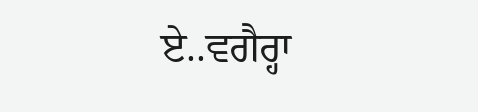ਏ..ਵਗੈਰ੍ਹਾ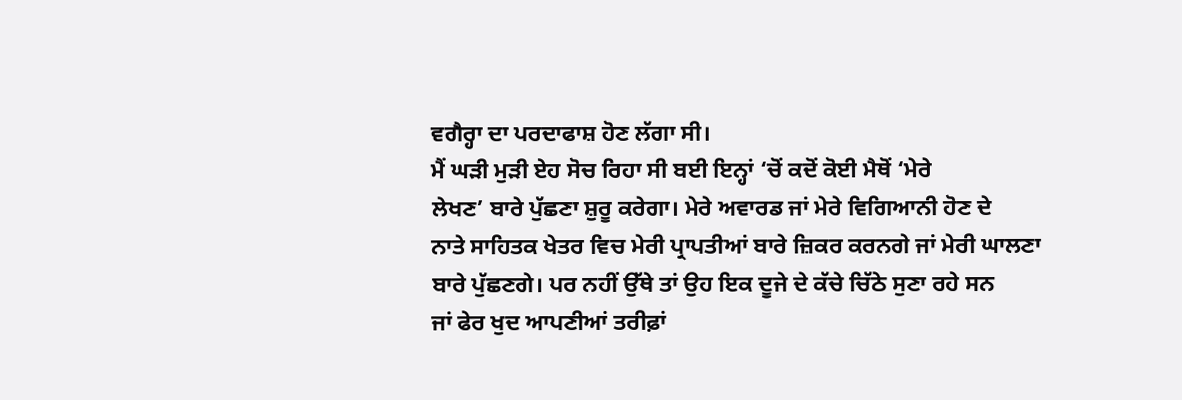ਵਗੈਰ੍ਹਾ ਦਾ ਪਰਦਾਫਾਸ਼ ਹੋਣ ਲੱਗਾ ਸੀ।
ਮੈਂ ਘੜੀ ਮੁੜੀ ਏਹ ਸੋਚ ਰਿਹਾ ਸੀ ਬਈ ਇਨ੍ਹਾਂ ‘ਚੋਂ ਕਦੋਂ ਕੋਈ ਮੈਥੋਂ ‘ਮੇਰੇ
ਲੇਖਣ’ ਬਾਰੇ ਪੁੱਛਣਾ ਸ਼ੁਰੂ ਕਰੇਗਾ। ਮੇਰੇ ਅਵਾਰਡ ਜਾਂ ਮੇਰੇ ਵਿਗਿਆਨੀ ਹੋਣ ਦੇ
ਨਾਤੇ ਸਾਹਿਤਕ ਖੇਤਰ ਵਿਚ ਮੇਰੀ ਪ੍ਰਾਪਤੀਆਂ ਬਾਰੇ ਜ਼ਿਕਰ ਕਰਨਗੇ ਜਾਂ ਮੇਰੀ ਘਾਲਣਾ
ਬਾਰੇ ਪੁੱਛਣਗੇ। ਪਰ ਨਹੀਂ ਉੱਥੇ ਤਾਂ ਉਹ ਇਕ ਦੂਜੇ ਦੇ ਕੱਚੇ ਚਿੱਠੇ ਸੁਣਾ ਰਹੇ ਸਨ
ਜਾਂ ਫੇਰ ਖੁਦ ਆਪਣੀਆਂ ਤਰੀਫ਼ਾਂ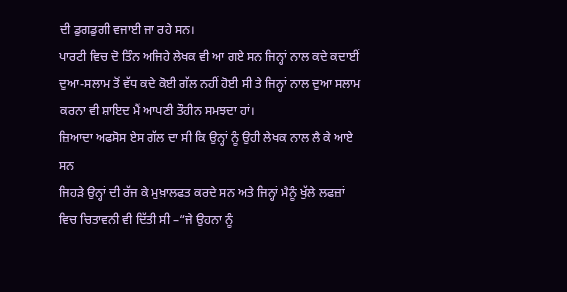ਦੀ ਡੁਗਡੁਗੀ ਵਜਾਈ ਜਾ ਰਹੇ ਸਨ।
ਪਾਰਟੀ ਵਿਚ ਦੋ ਤਿੰਨ ਅਜਿਹੇ ਲੇਖਕ ਵੀ ਆ ਗਏ ਸਨ ਜਿਨ੍ਹਾਂ ਨਾਲ ਕਦੇ ਕਦਾਈਂ
ਦੁਆ-ਸਲਾਮ ਤੋਂ ਵੱਧ ਕਦੇ ਕੋਈ ਗੱਲ ਨਹੀਂ ਹੋਈ ਸੀ ਤੇ ਜਿਨ੍ਹਾਂ ਨਾਲ ਦੁਆ ਸਲਾਮ
ਕਰਨਾ ਵੀ ਸ਼ਾਇਦ ਮੈਂ ਆਪਣੀ ਤੌਹੀਨ ਸਮਝਦਾ ਹਾਂ।
ਜ਼ਿਆਦਾ ਅਫਸੋਸ ਏਸ ਗੱਲ ਦਾ ਸੀ ਕਿ ਉਨ੍ਹਾਂ ਨੂੰ ਉਹੀ ਲੇਖਕ ਨਾਲ ਲੈ ਕੇ ਆਏ ਸਨ
ਜਿਹੜੇ ਉਨ੍ਹਾਂ ਦੀ ਰੱਜ ਕੇ ਮੁਖ਼ਾਲਫਤ ਕਰਦੇ ਸਨ ਅਤੇ ਜਿਨ੍ਹਾਂ ਮੈਨੂੰ ਖੁੱਲੇ ਲਫਜ਼ਾਂ
ਵਿਚ ਚਿਤਾਵਨੀ ਵੀ ਦਿੱਤੀ ਸੀ –“ਜੇ ਉਹਨਾ ਨੂੰ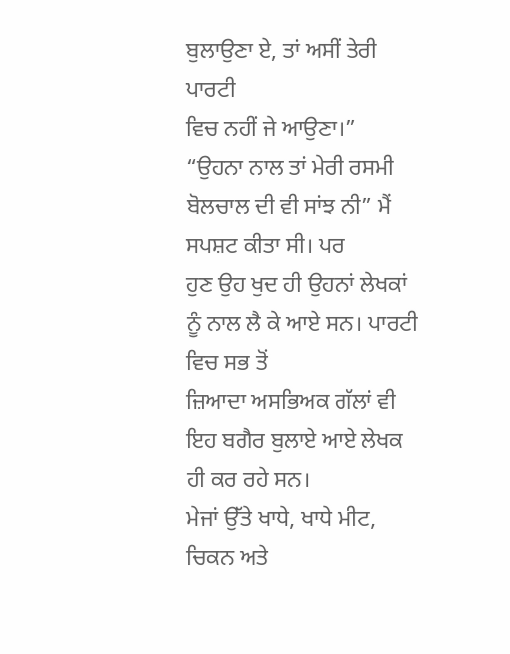ਬੁਲਾਉਣਾ ਏ, ਤਾਂ ਅਸੀਂ ਤੇਰੀ ਪਾਰਟੀ
ਵਿਚ ਨਹੀਂ ਜੇ ਆਉਣਾ।”
“ਉਹਨਾ ਨਾਲ ਤਾਂ ਮੇਰੀ ਰਸਮੀ ਬੋਲਚਾਲ ਦੀ ਵੀ ਸਾਂਝ ਨੀ” ਮੈਂ ਸਪਸ਼ਟ ਕੀਤਾ ਸੀ। ਪਰ
ਹੁਣ ਉਹ ਖੁਦ ਹੀ ਉਹਨਾਂ ਲੇਖਕਾਂ ਨੂੰ ਨਾਲ ਲੈ ਕੇ ਆਏ ਸਨ। ਪਾਰਟੀ ਵਿਚ ਸਭ ਤੋਂ
ਜ਼ਿਆਦਾ ਅਸਭਿਅਕ ਗੱਲਾਂ ਵੀ ਇਹ ਬਗੈਰ ਬੁਲਾਏ ਆਏ ਲੇਖਕ ਹੀ ਕਰ ਰਹੇ ਸਨ।
ਮੇਜਾਂ ਉੱਤੇ ਖਾਧੇ, ਖਾਧੇ ਮੀਟ, ਚਿਕਨ ਅਤੇ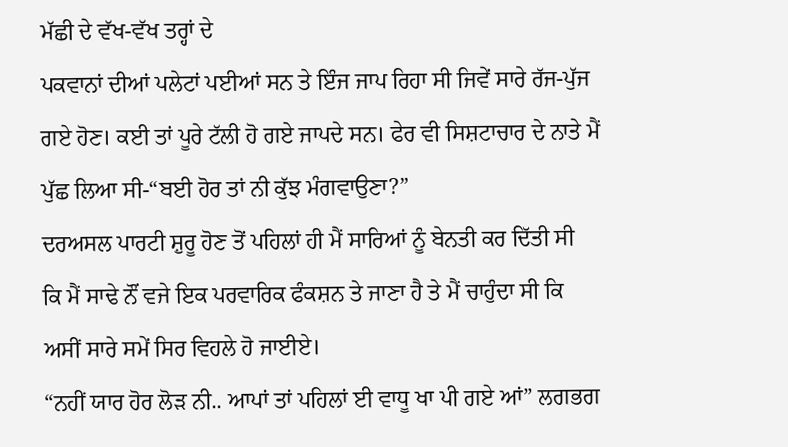ਮੱਛੀ ਦੇ ਵੱਖ-ਵੱਖ ਤਰ੍ਹਾਂ ਦੇ
ਪਕਵਾਨਾਂ ਦੀਆਂ ਪਲੇਟਾਂ ਪਈਆਂ ਸਨ ਤੇ ਇੰਜ ਜਾਪ ਰਿਹਾ ਸੀ ਜਿਵੇਂ ਸਾਰੇ ਰੱਜ-ਪੁੱਜ
ਗਏ ਹੋਣ। ਕਈ ਤਾਂ ਪੂਰੇ ਟੱਲੀ ਹੋ ਗਏ ਜਾਪਦੇ ਸਨ। ਫੇਰ ਵੀ ਸਿਸ਼ਟਾਚਾਰ ਦੇ ਨਾਤੇ ਮੈਂ
ਪੁੱਛ ਲਿਆ ਸੀ-“ਬਈ ਹੋਰ ਤਾਂ ਨੀ ਕੁੱਝ ਮੰਗਵਾਉਣਾ?”
ਦਰਅਸਲ ਪਾਰਟੀ ਸ਼ੁਰੂ ਹੋਣ ਤੋਂ ਪਹਿਲਾਂ ਹੀ ਮੈਂ ਸਾਰਿਆਂ ਨੂੰ ਬੇਨਤੀ ਕਰ ਦਿੱਤੀ ਸੀ
ਕਿ ਮੈਂ ਸਾਢੇ ਨੌਂ ਵਜੇ ਇਕ ਪਰਵਾਰਿਕ ਫੰਕਸ਼ਨ ਤੇ ਜਾਣਾ ਹੈ ਤੇ ਮੈਂ ਚਾਹੁੰਦਾ ਸੀ ਕਿ
ਅਸੀਂ ਸਾਰੇ ਸਮੇਂ ਸਿਰ ਵਿਹਲੇ ਹੋ ਜਾਈਏ।
“ਨਹੀਂ ਯਾਰ ਹੋਰ ਲੋੜ ਨੀ.. ਆਪਾਂ ਤਾਂ ਪਹਿਲਾਂ ਈ ਵਾਧੂ ਖਾ ਪੀ ਗਏ ਆਂ” ਲਗਭਗ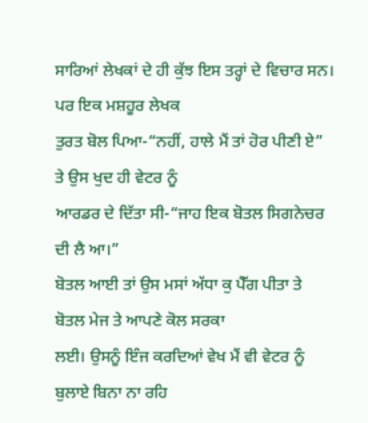ਸਾਰਿਆਂ ਲੇਖਕਾਂ ਦੇ ਹੀ ਕੁੱਝ ਇਸ ਤਰ੍ਹਾਂ ਦੇ ਵਿਚਾਰ ਸਨ। ਪਰ ਇਕ ਮਸ਼ਹੂਰ ਲੇਖਕ
ਤੁਰਤ ਬੋਲ ਪਿਆ-“ਨਹੀਂ, ਹਾਲੇ ਮੈਂ ਤਾਂ ਹੋਰ ਪੀਣੀ ਏ” ਤੇ ਉਸ ਖੁਦ ਹੀ ਵੇਟਰ ਨੂੰ
ਆਰਡਰ ਦੇ ਦਿੱਤਾ ਸੀ-“ਜਾਹ ਇਕ ਬੋਤਲ ਸਿਗਨੇਚਰ ਦੀ ਲੈ ਆ।”
ਬੋਤਲ ਆਈ ਤਾਂ ਉਸ ਮਸਾਂ ਅੱਧਾ ਕੁ ਪੈੱਗ ਪੀਤਾ ਤੇ ਬੋਤਲ ਮੇਜ ਤੇ ਆਪਣੇ ਕੋਲ ਸਰਕਾ
ਲਈ। ਉਸਨੂੰ ਇੰਜ ਕਰਦਿਆਂ ਵੇਖ ਮੈਂ ਵੀ ਵੇਟਰ ਨੂੰ ਬੁਲਾਏ ਬਿਨਾ ਨਾ ਰਹਿ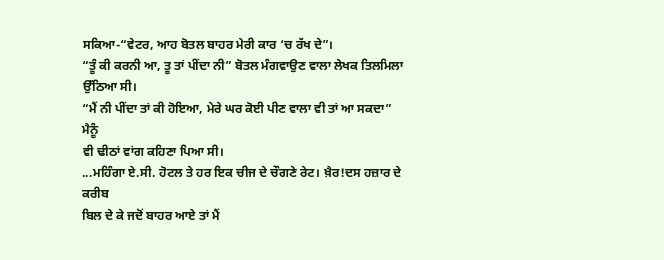ਸਕਿਆ-“ਵੇਟਰ, ਆਹ ਬੋਤਲ ਬਾਹਰ ਮੇਰੀ ਕਾਰ ‘ਚ ਰੱਖ ਦੇ”।
“ਤੂੰ ਕੀ ਕਰਨੀ ਆ, ਤੂ ਤਾਂ ਪੀਂਦਾ ਨੀ” ਬੋਤਲ ਮੰਗਵਾਉਣ ਵਾਲਾ ਲੇਖਕ ਤਿਲਮਿਲਾ
ਉੱਠਿਆ ਸੀ।
“ਮੈਂ ਨੀ ਪੀਂਦਾ ਤਾਂ ਕੀ ਹੋਇਆ, ਮੇਰੇ ਘਰ ਕੋਈ ਪੀਣ ਵਾਲਾ ਵੀ ਤਾਂ ਆ ਸਕਦਾ” ਮੈਨੂੰ
ਵੀ ਢੀਠਾਂ ਵਾਂਗ ਕਹਿਣਾ ਪਿਆ ਸੀ।
...ਮਹਿੰਗਾ ਏ.ਸੀ. ਹੋਟਲ ਤੇ ਹਰ ਇਕ ਚੀਜ ਦੇ ਚੌਗਣੇ ਰੇਟ। ਖ਼ੈਰ!ਦਸ ਹਜ਼ਾਰ ਦੇ ਕਰੀਬ
ਬਿਲ ਦੇ ਕੇ ਜਦੋਂ ਬਾਹਰ ਆਏ ਤਾਂ ਮੈਂ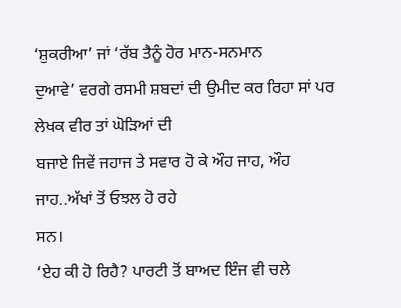‘ਸ਼ੁਕਰੀਆ’ ਜਾਂ ‘ਰੱਬ ਤੈਨੂੰ ਹੋਰ ਮਾਨ-ਸਨਮਾਨ
ਦੁਆਵੇ’ ਵਰਗੇ ਰਸਮੀ ਸ਼ਬਦਾਂ ਦੀ ਉਮੀਦ ਕਰ ਰਿਹਾ ਸਾਂ ਪਰ ਲੇਖਕ ਵੀਰ ਤਾਂ ਘੋੜਿਆਂ ਦੀ
ਬਜਾਏ ਜਿਵੇਂ ਜਹਾਜ ਤੇ ਸਵਾਰ ਹੋ ਕੇ ਔਹ ਜਾਹ, ਔਹ ਜਾਹ..ਅੱਖਾਂ ਤੋਂ ਓਝਲ ਹੋ ਰਹੇ
ਸਨ।
‘ਏਹ ਕੀ ਹੋ ਰਿਹੈ? ਪਾਰਟੀ ਤੋਂ ਬਾਅਦ ਇੰਜ ਵੀ ਚਲੇ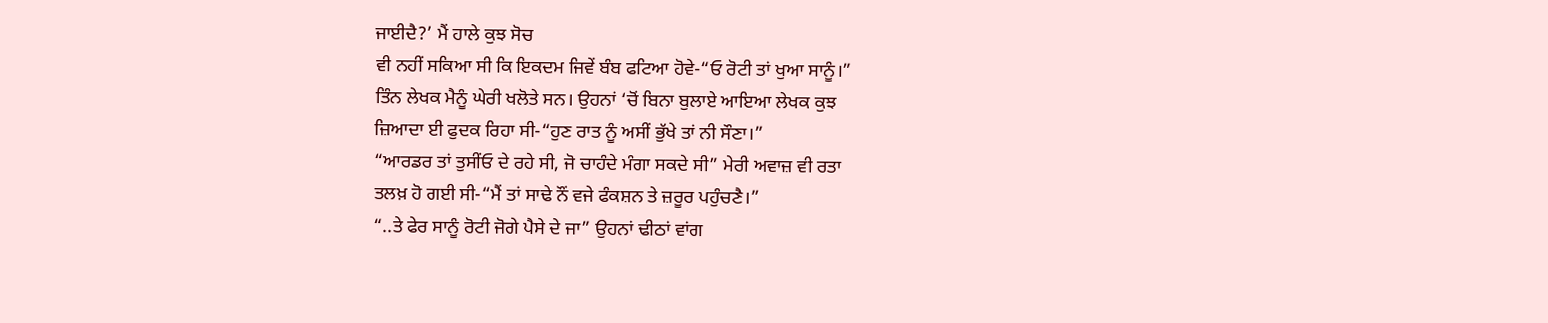ਜਾਈਦੈ?’ ਮੈਂ ਹਾਲੇ ਕੁਝ ਸੋਚ
ਵੀ ਨਹੀਂ ਸਕਿਆ ਸੀ ਕਿ ਇਕਦਮ ਜਿਵੇਂ ਬੰਬ ਫਟਿਆ ਹੋਵੇ-“ਓ ਰੋਟੀ ਤਾਂ ਖੁਆ ਸਾਨੂੰ।”
ਤਿੰਨ ਲੇਖਕ ਮੈਨੂੰ ਘੇਰੀ ਖਲੋਤੇ ਸਨ। ਉਹਨਾਂ ‘ਚੋਂ ਬਿਨਾ ਬੁਲਾਏ ਆਇਆ ਲੇਖਕ ਕੁਝ
ਜ਼ਿਆਦਾ ਈ ਫੁਦਕ ਰਿਹਾ ਸੀ-“ਹੁਣ ਰਾਤ ਨੂੰ ਅਸੀਂ ਭੁੱਖੇ ਤਾਂ ਨੀ ਸੌਣਾ।”
“ਆਰਡਰ ਤਾਂ ਤੁਸੀਂਓ ਦੇ ਰਹੇ ਸੀ, ਜੋ ਚਾਹੰਦੇ ਮੰਗਾ ਸਕਦੇ ਸੀ” ਮੇਰੀ ਅਵਾਜ਼ ਵੀ ਰਤਾ
ਤਲਖ਼ ਹੋ ਗਈ ਸੀ-“ਮੈਂ ਤਾਂ ਸਾਢੇ ਨੌਂ ਵਜੇ ਫੰਕਸ਼ਨ ਤੇ ਜ਼ਰੂਰ ਪਹੁੰਚਣੈ।”
“..ਤੇ ਫੇਰ ਸਾਨੂੰ ਰੋਟੀ ਜੋਗੇ ਪੈਸੇ ਦੇ ਜਾ” ਉਹਨਾਂ ਢੀਠਾਂ ਵਾਂਗ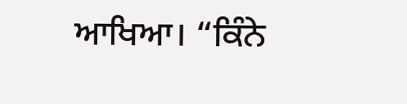ਆਖਿਆ। “ਕਿੰਨੇ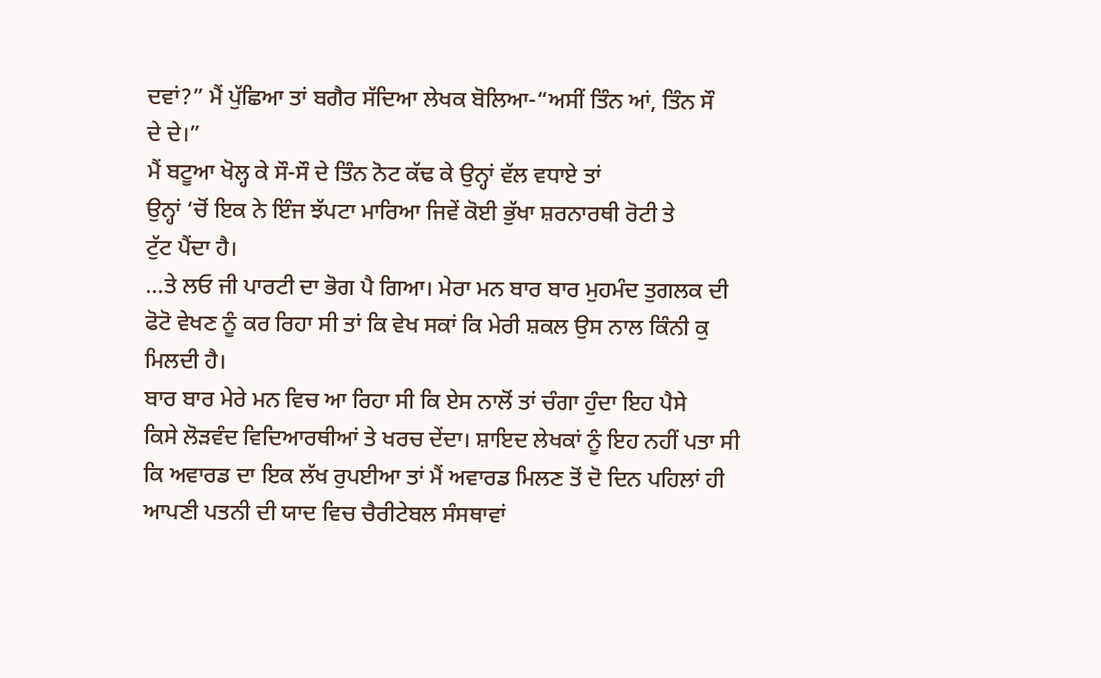ਦਵਾਂ?” ਮੈਂ ਪੁੱਛਿਆ ਤਾਂ ਬਗੈਰ ਸੱਦਿਆ ਲੇਖਕ ਬੋਲਿਆ-“ਅਸੀਂ ਤਿੰਨ ਆਂ, ਤਿੰਨ ਸੌ
ਦੇ ਦੇ।”
ਮੈਂ ਬਟੂਆ ਖੋਲ੍ਹ ਕੇ ਸੌ-ਸੌ ਦੇ ਤਿੰਨ ਨੋਟ ਕੱਢ ਕੇ ਉਨ੍ਹਾਂ ਵੱਲ ਵਧਾਏ ਤਾਂ
ਉਨ੍ਹਾਂ ‘ਚੋਂ ਇਕ ਨੇ ਇੰਜ ਝੱਪਟਾ ਮਾਰਿਆ ਜਿਵੇਂ ਕੋਈ ਭੁੱਖਾ ਸ਼ਰਨਾਰਥੀ ਰੋਟੀ ਤੇ
ਟੁੱਟ ਪੈਂਦਾ ਹੈ।
...ਤੇ ਲਓ ਜੀ ਪਾਰਟੀ ਦਾ ਭੋਗ ਪੈ ਗਿਆ। ਮੇਰਾ ਮਨ ਬਾਰ ਬਾਰ ਮੁਹਮੰਦ ਤੁਗਲਕ ਦੀ
ਫੋਟੋ ਵੇਖਣ ਨੂੰ ਕਰ ਰਿਹਾ ਸੀ ਤਾਂ ਕਿ ਵੇਖ ਸਕਾਂ ਕਿ ਮੇਰੀ ਸ਼ਕਲ ਉਸ ਨਾਲ ਕਿੰਨੀ ਕੁ
ਮਿਲਦੀ ਹੈ।
ਬਾਰ ਬਾਰ ਮੇਰੇ ਮਨ ਵਿਚ ਆ ਰਿਹਾ ਸੀ ਕਿ ਏਸ ਨਾਲੋਂ ਤਾਂ ਚੰਗਾ ਹੁੰਦਾ ਇਹ ਪੈਸੇ
ਕਿਸੇ ਲੋੜਵੰਦ ਵਿਦਿਆਰਥੀਆਂ ਤੇ ਖਰਚ ਦੇਂਦਾ। ਸ਼ਾਇਦ ਲੇਖਕਾਂ ਨੂੰ ਇਹ ਨਹੀਂ ਪਤਾ ਸੀ
ਕਿ ਅਵਾਰਡ ਦਾ ਇਕ ਲੱਖ ਰੁਪਈਆ ਤਾਂ ਮੈਂ ਅਵਾਰਡ ਮਿਲਣ ਤੋਂ ਦੋ ਦਿਨ ਪਹਿਲਾਂ ਹੀ
ਆਪਣੀ ਪਤਨੀ ਦੀ ਯਾਦ ਵਿਚ ਚੈਰੀਟੇਬਲ ਸੰਸਥਾਵਾਂ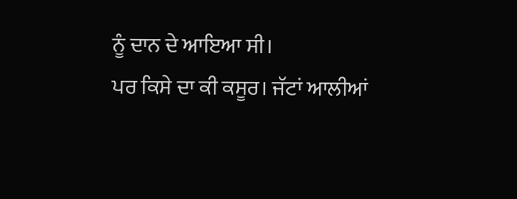ਨੂੰ ਦਾਨ ਦੇ ਆਇਆ ਸੀ।
ਪਰ ਕਿਸੇ ਦਾ ਕੀ ਕਸੂਰ। ਜੱਟਾਂ ਆਲੀਆਂ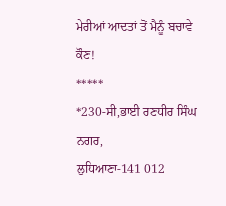ਮੇਰੀਆਂ ਆਦਤਾਂ ਤੋਂ ਮੈਨੂੰ ਬਚਾਵੇ ਕੌਣ!
*****
*230-ਸੀ,ਭਾਈ ਰਣਧੀਰ ਸਿੰਘ ਨਗਰ,
ਲੁਧਿਆਣਾ-141 012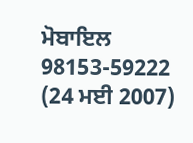ਮੋਬਾਇਲ 98153-59222
(24 ਮਈ 2007)